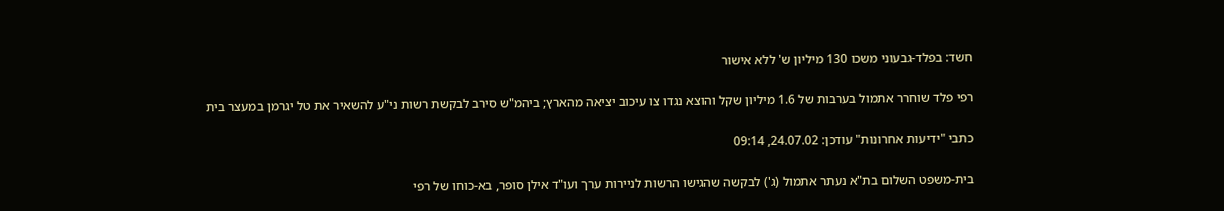חשד: בפלד-גבעוני משכו 130 מיליון ש' ללא אישור

רפי פלד שוחרר אתמול בערבות של 1.6 מיליון שקל והוצא נגדו צו עיכוב יציאה מהארץ; ביהמ"ש סירב לבקשת רשות ני"ע להשאיר את טל יגרמן במעצר בית

כתבי "ידיעות אחרונות" עודכן: 24.07.02, 09:14

בית-משפט השלום בת"א נעתר אתמול (ג') לבקשה שהגישו הרשות לניירות ערך ועו"ד אילן סופר, בא-כוחו של רפי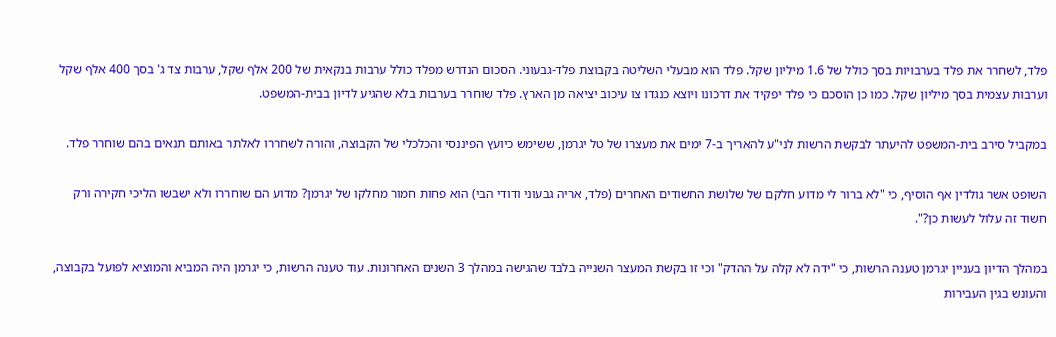פלד, לשחרר את פלד בערבויות בסך כולל של 1.6 מיליון שקל. פלד הוא מבעלי השליטה בקבוצת פלד-גבעוני. הסכום הנדרש מפלד כולל ערבות בנקאית של 200 אלף שקל, ערבות צד ג' בסך 400 אלף שקל וערבות עצמית בסך מיליון שקל. כמו כן הוסכם כי פלד יפקיד את דרכונו ויוצא כנגדו צו עיכוב יציאה מן הארץ. פלד שוחרר בערבות בלא שהגיע לדיון בבית-המשפט.

במקביל סירב בית-המשפט להיעתר לבקשת הרשות לני"ע להאריך ב-7 ימים את מעצרו של טל יגרמן, ששימש כיועץ הפיננסי והכלכלי של הקבוצה, והורה לשחררו לאלתר באותם תנאים בהם שוחרר פלד.

השופט אשר גולדין אף הוסיף, כי "לא ברור לי מדוע חלקם של שלושת החשודים האחרים (פלד, אריה גבעוני ודודי הבי) הוא פחות חמור מחלקו של יגרמן? מדוע הם שוחררו ולא ישבשו הליכי חקירה ורק חשוד זה עלול לעשות כן?".

במהלך הדיון בעניין יגרמן טענה הרשות, כי "ידה לא קלה על ההדק" וכי זו בקשת המעצר השנייה בלבד שהגישה במהלך 3 השנים האחרונות. עוד טענה הרשות, כי יגרמן היה המביא והמוציא לפועל בקבוצה, והעונש בגין העבירות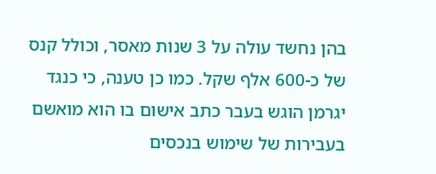בהן נחשד עולה על 3 שנות מאסר, וכולל קנס של כ-600 אלף שקל. כמו כן טענה, כי כנגד יגרמן הוגש בעבר כתב אישום בו הוא מואשם בעבירות של שימוש בנכסים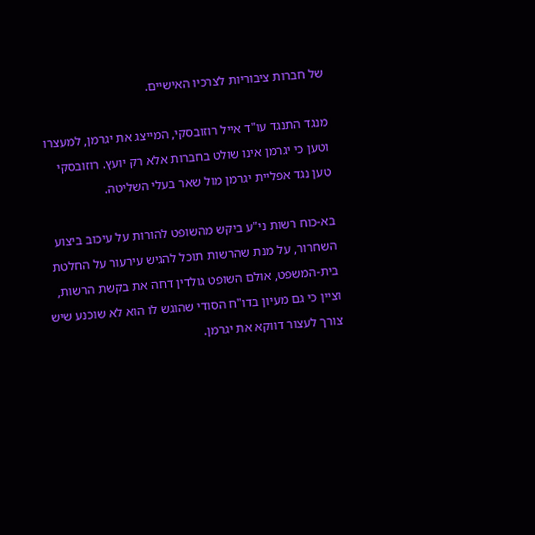של חברות ציבוריות לצרכיו האישיים.

מנגד התנגד עו"ד אייל רוזובסקי, המייצג את יגרמן, למעצרו וטען כי יגרמן אינו שולט בחברות אלא רק יועץ. רוזובסקי טען נגד אפליית יגרמן מול שאר בעלי השליטה.

בא-כוח רשות ני"ע ביקש מהשופט להורות על עיכוב ביצוע השחרור, על מנת שהרשות תוכל להגיש עירעור על החלטת בית-המשפט, אולם השופט גולדין דחה את בקשת הרשות, וציין כי גם מעיון בדו"ח הסודי שהוגש לו הוא לא שוכנע שיש צורך לעצור דווקא את יגרמן.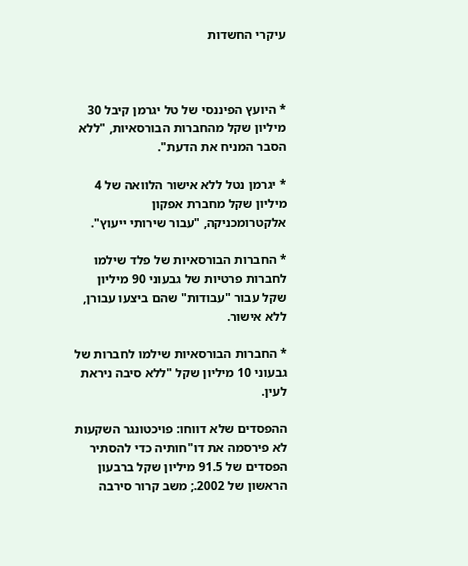עיקרי החשדות



* היועץ הפיננסי של טל יגרמן קיבל 30 מיליון שקל מהחברות הבורסאיות, "ללא הסבר המניח את הדעת".

* יגרמן נטל ללא אישור הלוואה של 4 מיליון שקל מחברת אפקון אלקטרומכניקה, "עבור שירותי ייעוץ".

* החברות הבורסאיות של פלד שילמו לחברות פרטיות של גבעוני 90 מיליון שקל עבור "עבודות" שהם ביצעו עבורן, ללא אישור.

* החברות הבורסאיות שילמו לחברות של גבעוני 10 מיליון שקל "ללא סיבה ניראת לעין.

ההפסדים שלא דווחו: פויכטונגר השקעות לא פירסמה את דו"חותיה כדי להסתיר הפסדים של 91.5 מיליון שקל ברבעון הראשון של 2002.; משב קרור סירבה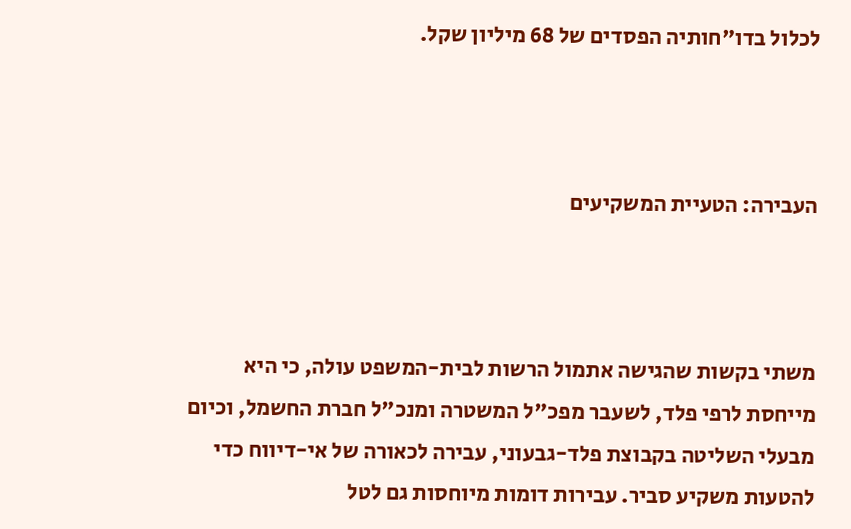לכלול בדו"חותיה הפסדים של 68 מיליון שקל.



העבירה: הטעיית המשקיעים



משתי בקשות שהגישה אתמול הרשות לבית-המשפט עולה, כי היא מייחסת לרפי פלד, לשעבר מפכ"ל המשטרה ומנכ"ל חברת החשמל, וכיום מבעלי השליטה בקבוצת פלד-גבעוני, עבירה לכאורה של אי-דיווח כדי להטעות משקיע סביר. עבירות דומות מיוחסות גם לטל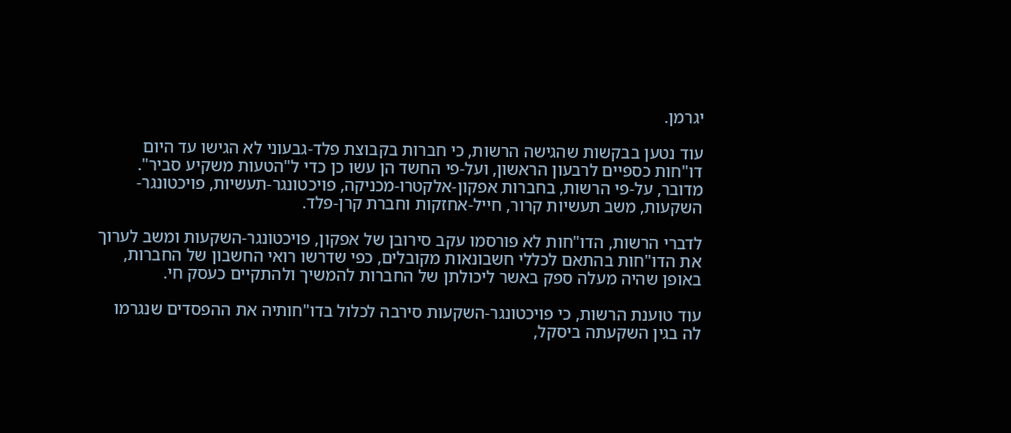יגרמן.

עוד נטען בבקשות שהגישה הרשות, כי חברות בקבוצת פלד-גבעוני לא הגישו עד היום דו"חות כספיים לרבעון הראשון, ועל-פי החשד הן עשו כן כדי ל"הטעות משקיע סביר". מדובר, על-פי הרשות, בחברות אפקון-אלקטרו-מכניקה, פויכטונגר-תעשיות, פויכטונגר-השקעות, משב תעשיות קרור, חייל-אחזקות וחברת קרן-פלד.

לדברי הרשות, הדו"חות לא פורסמו עקב סירובן של אפקון, פויכטונגר-השקעות ומשב לערוך את הדו"חות בהתאם לכללי חשבונאות מקובלים, כפי שדרשו רואי החשבון של החברות, באופן שהיה מעלה ספק באשר ליכולתן של החברות להמשיך ולהתקיים כעסק חי.

עוד טוענת הרשות, כי פויכטונגר-השקעות סירבה לכלול בדו"חותיה את ההפסדים שנגרמו לה בגין השקעתה ביסקל,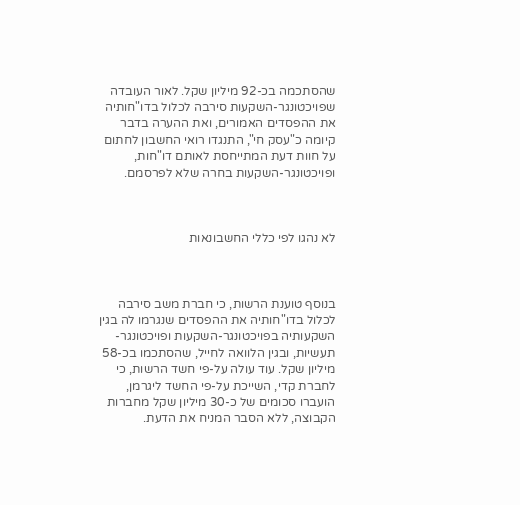שהסתכמה בכ-92 מיליון שקל. לאור העובדה שפויכטונגר-השקעות סירבה לכלול בדו"חותיה את ההפסדים האמורים, ואת ההערה בדבר קיומה כ"עסק חי", התנגדו רואי החשבון לחתום על חוות דעת המתייחסת לאותם דו"חות, ופויכטונגר-השקעות בחרה שלא לפרסמם.



לא נהגו לפי כללי החשבונאות



בנוסף טוענת הרשות, כי חברת משב סירבה לכלול בדו"חותיה את ההפסדים שנגרמו לה בגין השקעותיה בפויכטונגר-השקעות ופויכטונגר-תעשיות, ובגין הלוואה לחייל, שהסתכמו בכ-58 מיליון שקל. עוד עולה על-פי חשד הרשות, כי לחברת קדי, השייכת על-פי החשד ליגרמן, הועברו סכומים של כ-30 מיליון שקל מחברות הקבוצה, ללא הסבר המניח את הדעת.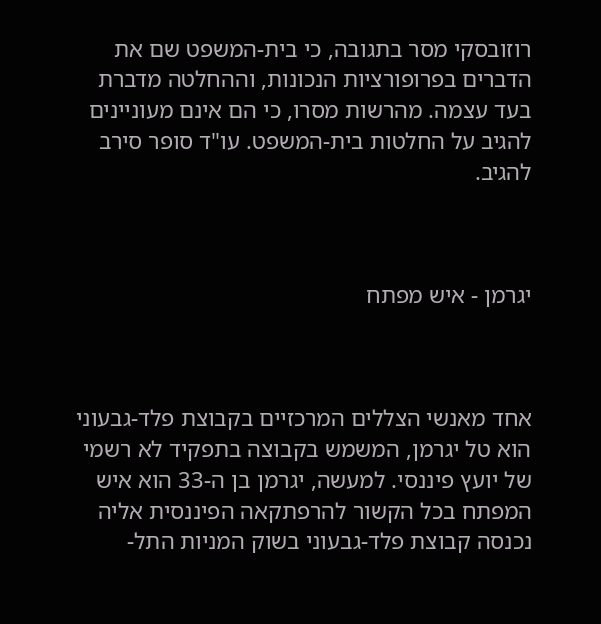רוזובסקי מסר בתגובה, כי בית-המשפט שם את הדברים בפרופורציות הנכונות, וההחלטה מדברת בעד עצמה. מהרשות מסרו, כי הם אינם מעוניינים להגיב על החלטות בית-המשפט. עו"ד סופר סירב להגיב.



יגרמן - איש מפתח



אחד מאנשי הצללים המרכזיים בקבוצת פלד-גבעוני הוא טל יגרמן, המשמש בקבוצה בתפקיד לא רשמי של יועץ פיננסי. למעשה, יגרמן בן ה-33 הוא איש המפתח בכל הקשור להרפתקאה הפיננסית אליה נכנסה קבוצת פלד-גבעוני בשוק המניות התל-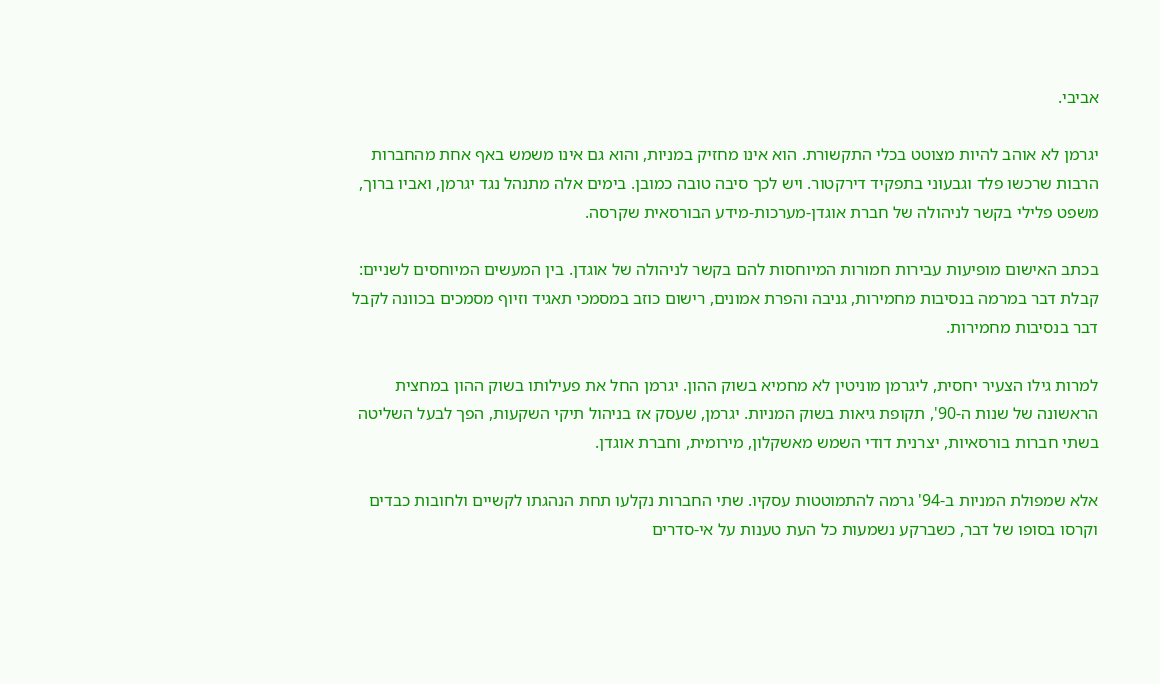אביבי.

יגרמן לא אוהב להיות מצוטט בכלי התקשורת. הוא אינו מחזיק במניות, והוא גם אינו משמש באף אחת מהחברות הרבות שרכשו פלד וגבעוני בתפקיד דירקטור. ויש לכך סיבה טובה כמובן. בימים אלה מתנהל נגד יגרמן, ואביו ברוך, משפט פלילי בקשר לניהולה של חברת אוגדן-מערכות-מידע הבורסאית שקרסה.

בכתב האישום מופיעות עבירות חמורות המיוחסות להם בקשר לניהולה של אוגדן. בין המעשים המיוחסים לשניים: קבלת דבר במרמה בנסיבות מחמירות, גניבה והפרת אמונים, רישום כוזב במסמכי תאגיד וזיוף מסמכים בכוונה לקבל דבר בנסיבות מחמירות.

למרות גילו הצעיר יחסית, ליגרמן מוניטין לא מחמיא בשוק ההון. יגרמן החל את פעילותו בשוק ההון במחצית הראשונה של שנות ה-90', תקופת גיאות בשוק המניות. יגרמן, שעסק אז בניהול תיקי השקעות, הפך לבעל השליטה בשתי חברות בורסאיות, יצרנית דודי השמש מאשקלון, מירומית, וחברת אוגדן.

אלא שמפולת המניות ב-94' גרמה להתמוטטות עסקיו. שתי החברות נקלעו תחת הנהגתו לקשיים ולחובות כבדים וקרסו בסופו של דבר, כשברקע נשמעות כל העת טענות על אי-סדרים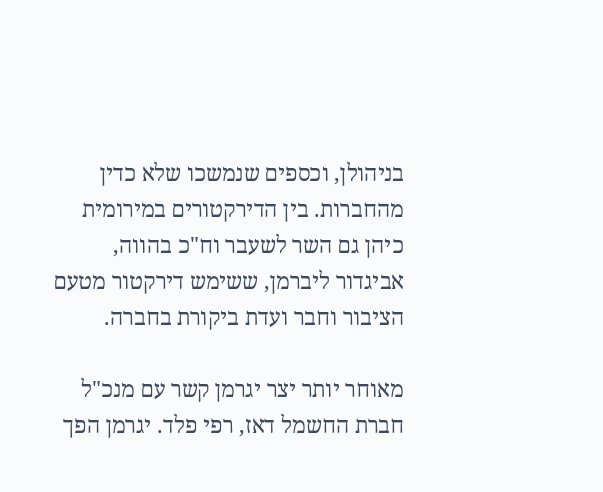בניהולן, וכספים שנמשכו שלא כדין מהחברות. בין הדירקטורים במירומית כיהן גם השר לשעבר וח"כ בהווה, אביגדור ליברמן, ששימש דירקטור מטעם הציבור וחבר ועדת ביקורת בחברה.

מאוחר יותר יצר יגרמן קשר עם מנכ"ל חברת החשמל דאז, רפי פלד. יגרמן הפך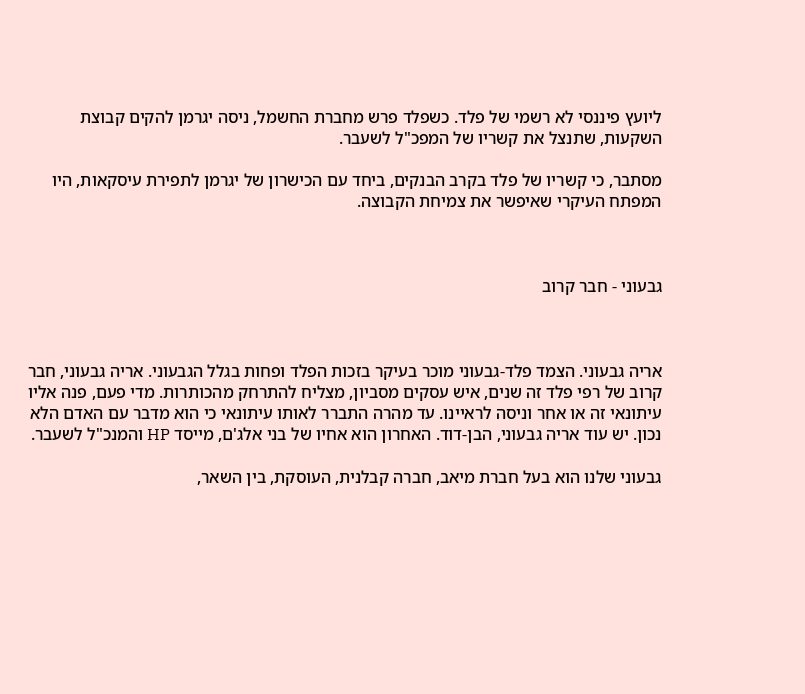ליועץ פיננסי לא רשמי של פלד. כשפלד פרש מחברת החשמל, ניסה יגרמן להקים קבוצת השקעות, שתנצל את קשריו של המפכ"ל לשעבר.

מסתבר, כי קשריו של פלד בקרב הבנקים, ביחד עם הכישרון של יגרמן לתפירת עיסקאות, היו המפתח העיקרי שאיפשר את צמיחת הקבוצה.



גבעוני - חבר קרוב



אריה גבעוני. הצמד פלד-גבעוני מוכר בעיקר בזכות הפלד ופחות בגלל הגבעוני. אריה גבעוני, חבר קרוב של רפי פלד זה שנים, איש עסקים מסביון, מצליח להתרחק מהכותרות. מדי פעם, פנה אליו עיתונאי זה או אחר וניסה לראיינו. עד מהרה התברר לאותו עיתונאי כי הוא מדבר עם האדם הלא נכון. יש עוד אריה גבעוני, הבן-דוד. האחרון הוא אחיו של בני אלג'ם, מייסד HP והמנכ"ל לשעבר.

גבעוני שלנו הוא בעל חברת מיאב, חברה קבלנית, העוסקת, בין השאר,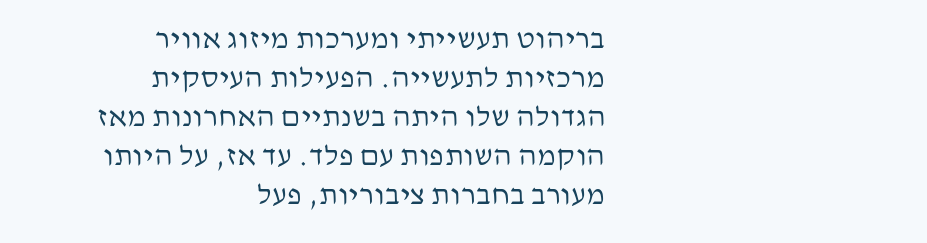בריהוט תעשייתי ומערכות מיזוג אוויר מרכזיות לתעשייה. הפעילות העיסקית הגדולה שלו היתה בשנתיים האחרונות מאז הוקמה השותפות עם פלד. עד אז, על היותו מעורב בחברות ציבוריות, פעל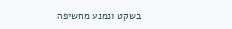בשקט ונמנע מחשיפה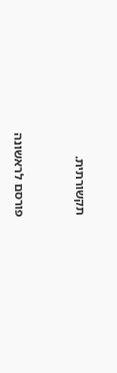תקשורתית.


פורסם לראשונה